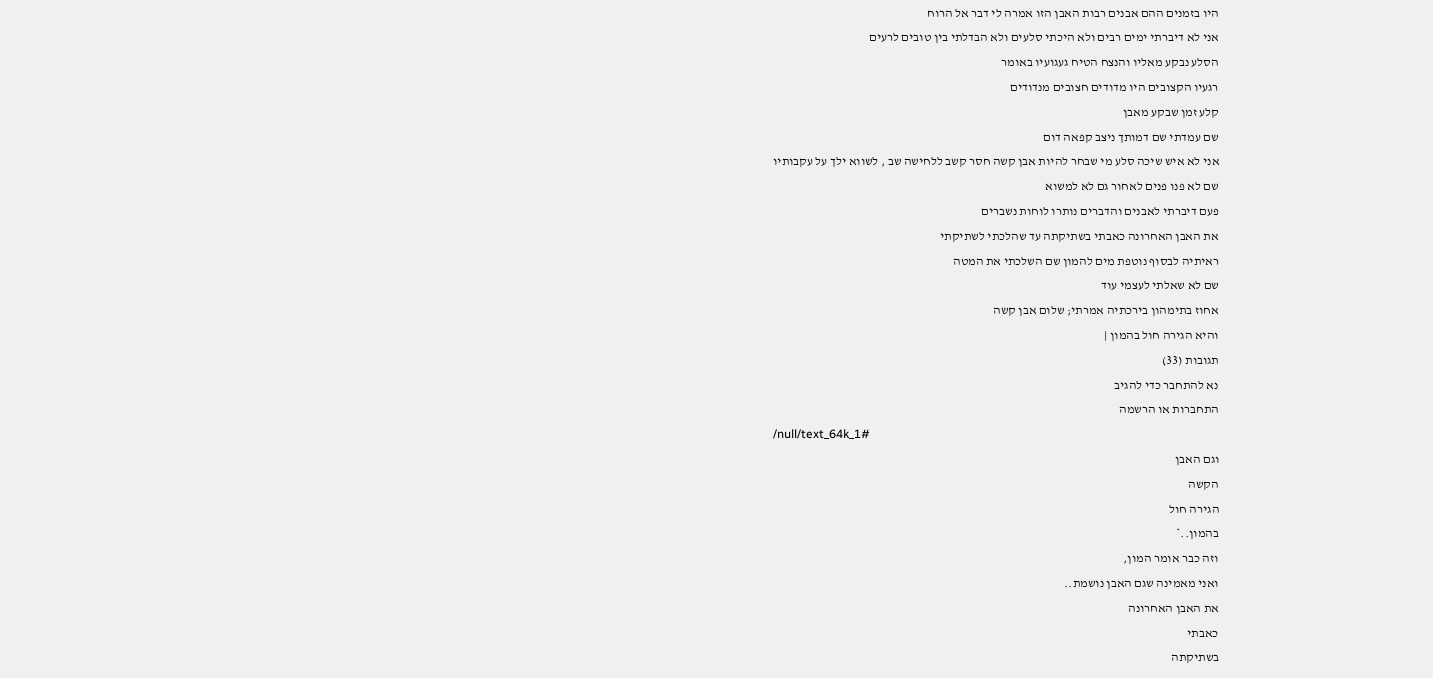היו בזמנים ההם אבנים רבות האבן הזו אמרה לי דבר אל הרוח
אני לא דיברתי ימים רבים ולא היכתי סלעים ולא הבדלתי בין טובים לרעים
הסלע נבקע מאליו והנצח הטיח געגועיו באומר
רגעיו הקצובים היו מדודים חצובים מנדודים
קלע זמן שבקע מאבן
שם עמדתי שם דמותך ניצב קפאה דום
אני לא איש שיכה סלע מי שבחר להיות אבן קשה חסר קשב ללחישה שב , לשווא ילך על עקבותיו
שם לא פנו פנים לאחור גם לא למשוא
פעם דיברתי לאבנים והדברים נותרו לוחות נשברים
את האבן האחרונה כאבתי בשתיקתה עד שהלכתי לשתיקתי
ראיתיה לבסוף נוטפת מים להמון שם השלכתי את המטה
שם לא שאלתי לעצמי עוד
אחוז בתימהון בירכתיה אמרתי; שלום אבן קשה
והיא הגירה חול בהמון |
תגובות (33)
נא להתחבר כדי להגיב
התחברות או הרשמה
/null/text_64k_1#
וגם האבן
הקשה
הגירה חול
בהמון..*
וזה כבר אומר המון,
ואני מאמינה שגם האבן נושמת..
את האבן האחרונה
כאבתי
בשתיקתה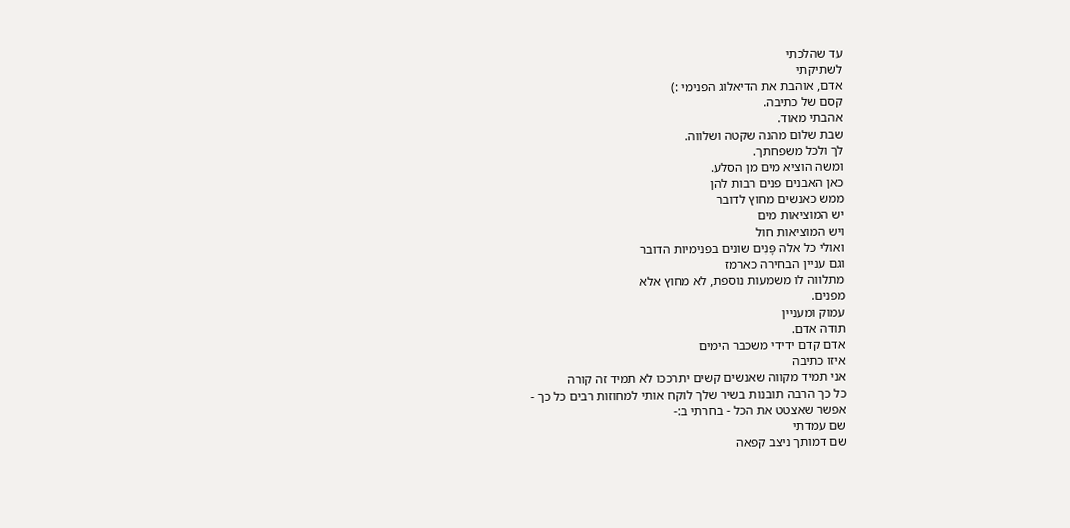עד שהלכתי
לשתיקתי
אדם, אוהבת את הדיאלוג הפנימי :)
קסם של כתיבה.
אהבתי מאוד.
שבת שלום מהנה שקטה ושלווה.
לך ולכל משפחתך.
ומשה הוציא מים מן הסלע.
כאן האבנים פנים רבות להן
ממש כאנשים מחוץ לדובר
יש המוציאות מים
ויש המוציאות חול
ואולי כל אלה פָּנִים שונים בפנימיות הדובר
וגם עניין הבחירה כארמז
מתלווה לו משמעות נוספת, לא מחוץ אלא
מפנים.
עמוק ומעניין
תודה אדם.
אדם קדם ידידי משכבר הימים
איזו כתיבה
אני תמיד מקווה שאנשים קשים יתרככו לא תמיד זה קורה
כל כך הרבה תובנות בשיר שלך לוקח אותי למחוזות רבים כל כך -
אפשר שאצטט את הכל - בחרתי ב:-
שם עמדתי
שם דמותך ניצב קפאה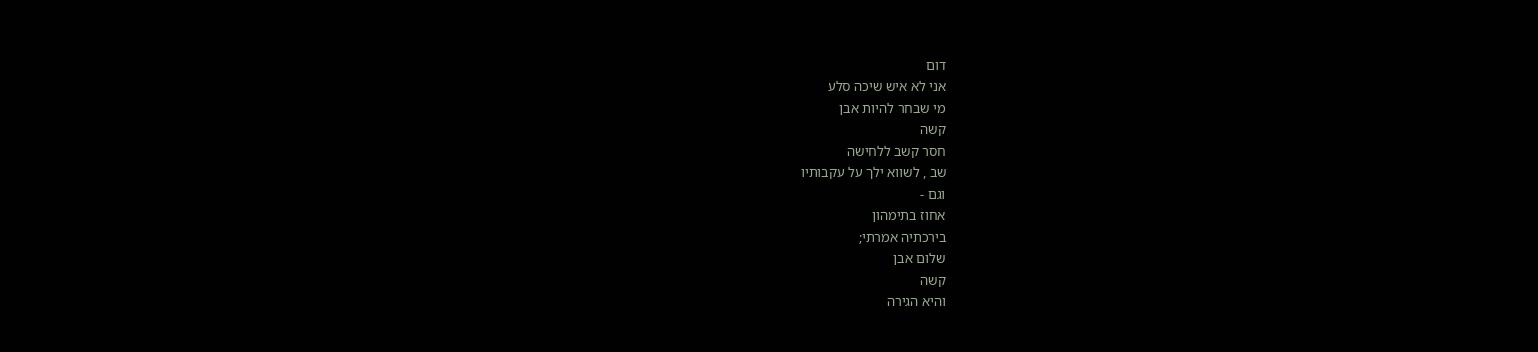דום
אני לא איש שיכה סלע
מי שבחר להיות אבן
קשה
חסר קשב ללחישה
שב , לשווא ילך על עקבותיו
וגם -
אחוז בתימהון
בירכתיה אמרתי;
שלום אבן
קשה
והיא הגירה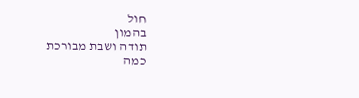חול
בהמון
תודה ושבת מבורכת
כמה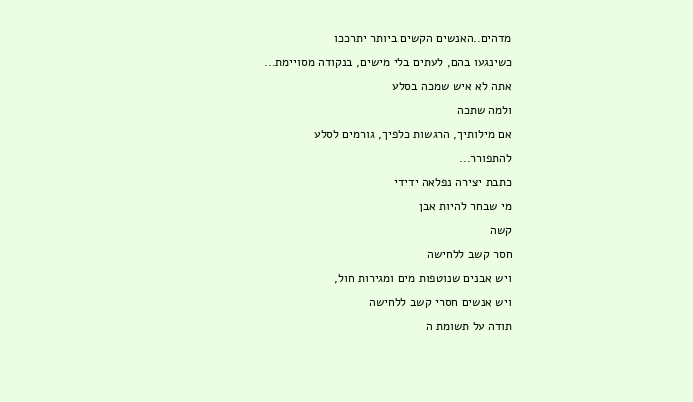מדהים..האנשים הקשים ביותר יתרככו
כשינגעו בהם, לעתים בלי מישים, בנקודה מסויימת...
אתה לא איש שמכה בסלע
ולמה שתכה
אם מילותיך, הרגשות כלפיך, גורמים לסלע
להתפורר...
כתבת יצירה נפלאה ידידי
מי שבחר להיות אבן
קשה
חסר קשב ללחישה
ויש אבנים שנוטפות מים ומגירות חול,
ויש אנשים חסרי קשב ללחישה
תודה על תשומת ה